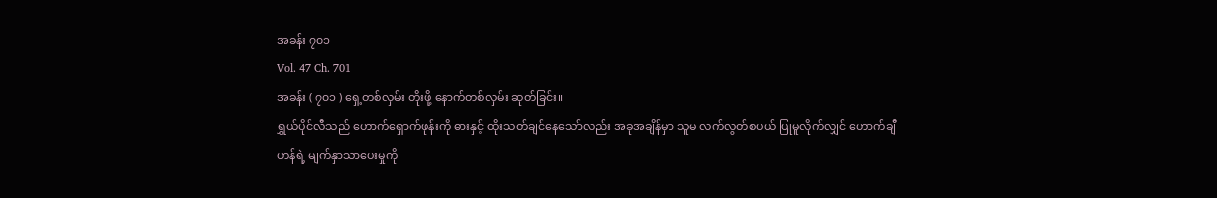အခန်း ၇၀၁
Vol. 47 Ch. 701
အခန်း ( ၇၀၁ ) ရှေ့တစ်လှမ်း တိုးဖို့ နောက်တစ်လှမ်း ဆုတ်ခြင်း။
ရွှယ်ပိုင်လီသည် ဟောက်ရှောက်ဖုန်းကို ဓားနှင့် ထိုးသတ်ချင်နေသော်လည်း အခုအချိန်မှာ သူမ လက်လွတ်စပယ် ပြုမူလိုက်လျှင် ဟောက်ချီဟန်ရဲ့ မျက်နှာသာပေးမှုကို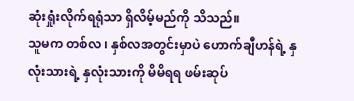ဆုံးရှုံးလိုက်ရရုံသာ ရှိလိမ့်မည်ကို သိသည်။
သူမက တစ်လ ၊ နှစ်လအတွင်းမှာပဲ ဟောက်ချီဟန်ရဲ့ နှလုံးသားရဲ့ နှလုံးသားကို မိမိရရ ဖမ်းဆုပ်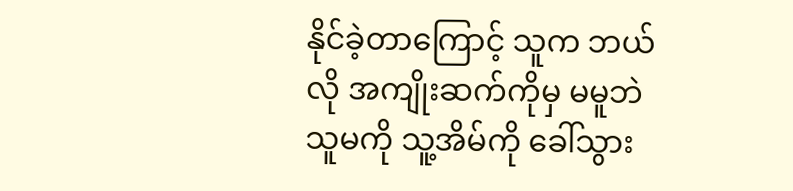နိုင်ခဲ့တာကြောင့် သူက ဘယ်လို အကျိုးဆက်ကိုမှ မမူဘဲ သူမကို သူ့အိမ်ကို ခေါ်သွား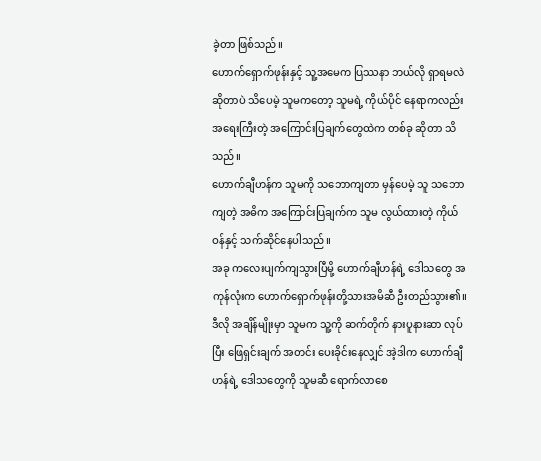ခဲ့တာ ဖြစ်သည်။
ဟောက်ရှောက်ဖုန်းနှင့် သူ့အမေက ပြဿနာ ဘယ်လို ရှာရမလဲ ဆိုတာပဲ သိပေမဲ့ သူမကတော့ သူမရဲ့ ကိုယ်ပိုင် နေရာကလည်း အရေးကြီးတဲ့ အကြောင်းပြချက်တွေထဲက တစ်ခု ဆိုတာ သိသည်။
ဟောက်ချီဟန်က သူမကို သဘောကျတာ မှန်ပေမဲ့ သူ သဘောကျတဲ့ အဓိက အကြောင်းပြချက်က သူမ လွယ်ထားတဲ့ ကိုယ်ဝန်နှင့် သက်ဆိုင်နေပါသည်။
အခု ကလေးပျက်ကျသွားပြီမို့ ဟောက်ချီဟန်ရဲ့ ဒေါသတွေ အကုန်လုံးက ဟောက်ရှောက်ဖုန်းတို့သားအမိဆီ ဦးတည်သွား၏။
ဒီလို အချိန်မျိုးမှာ သူမက သူ့ကို ဆက်တိုက် နားပူနားဆာ လုပ်ပြီး ဖြေရှင်းချက် အတင်း ပေးခိုင်းနေလျှင် အဲ့ဒါက ဟောက်ချီဟန်ရဲ့ ဒေါသတွေကို သူမဆီ ရောက်လာစေ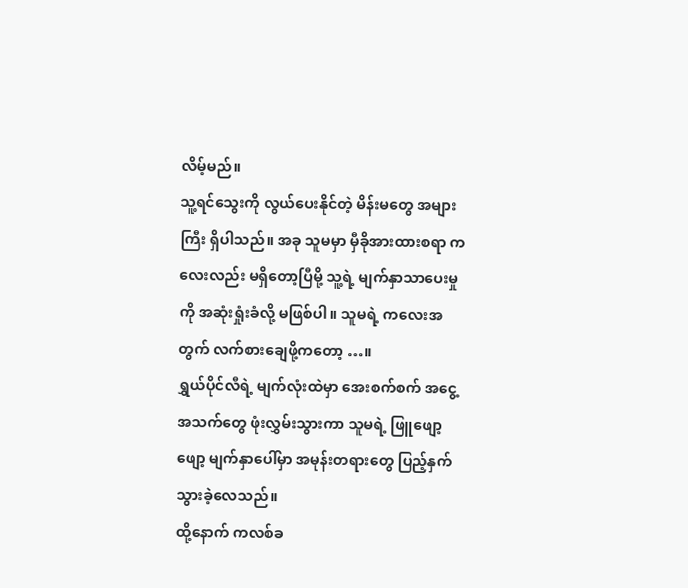လိမ့်မည်။
သူ့ရင်သွေးကို လွယ်ပေးနိုင်တဲ့ မိန်းမတွေ အများကြီး ရှိပါသည်။ အခု သူမမှာ မှီခိုအားထားစရာ ကလေးလည်း မရှိတော့ပြီမို့ သူ့ရဲ့ မျက်နှာသာပေးမှုကို အဆုံးရှုံးခံလို့ မဖြစ်ပါ။ သူမရဲ့ ကလေးအတွက် လက်စားချေဖို့ကတော့ …။
ရွှယ်ပိုင်လီရဲ့ မျက်လုံးထဲမှာ အေးစက်စက် အငွေ့အသက်တွေ ဖုံးလွှမ်းသွားကာ သူမရဲ့ ဖြူဖျော့ဖျော့ မျက်နှာပေါ်မှာ အမုန်းတရားတွေ ပြည့်နှက်သွားခဲ့လေသည်။
ထို့နောက် ကလစ်ခ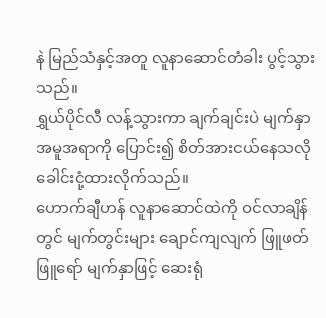နဲ မြည်သံနှင့်အတူ လူနာဆောင်တံခါး ပွင့်သွားသည်။
ရွှယ်ပိုင်လီ လန့်သွားကာ ချက်ချင်းပဲ မျက်နှာအမူအရာကို ပြောင်း၍ စိတ်အားငယ်နေသလို ခေါင်းငုံ့ထားလိုက်သည်။
ဟောက်ချီဟန် လူနာဆောင်ထဲကို ဝင်လာချိန်တွင် မျက်တွင်းများ ချောင်ကျလျက် ဖြူဖတ်ဖြူရော် မျက်နှာဖြင့် ဆေးရုံ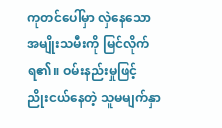ကုတင်ပေါ်မှာ လှဲနေသော အမျိုးသမီးကို မြင်လိုက်ရ၏။ ဝမ်းနည်းမှုဖြင့် ညိုးငယ်နေတဲ့ သူမမျက်နှာ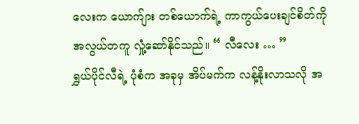လေးက ယောက်ျား တစ်ယောက်ရဲ့ ကာကွယ်ပေးချင်စိတ်ကို အလွယ်တကူ လှုံ့ဆော်နိုင်သည်။ “ လီလေး … ”
ရွှယ်ပိုင်လီရဲ့ ပုံစံက အခုမှ အိပ်မက်က လန့်နိုးလာသလို အ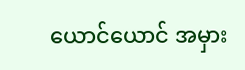ယောင်ယောင် အမှား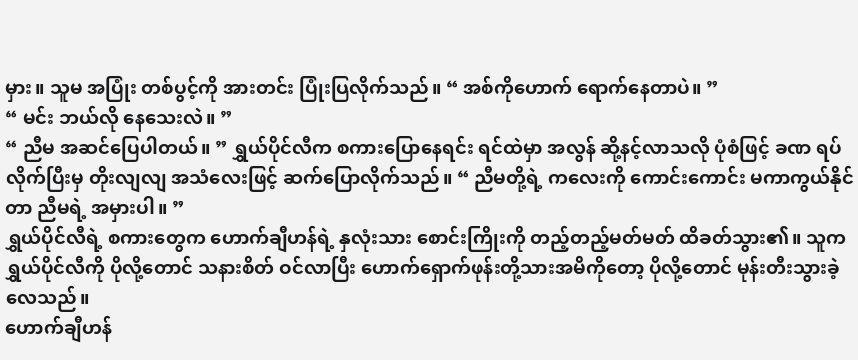မှား။ သူမ အပြုံး တစ်ပွင့်ကို အားတင်း ပြုံးပြလိုက်သည်။ “ အစ်ကိုဟောက် ရောက်နေတာပဲ။ ”
“ မင်း ဘယ်လို နေသေးလဲ။ ”
“ ညီမ အဆင်ပြေပါတယ်။ ” ရွှယ်ပိုင်လီက စကားပြောနေရင်း ရင်ထဲမှာ အလွန် ဆို့နင့်လာသလို ပုံစံဖြင့် ခဏ ရပ်လိုက်ပြီးမှ တိုးလျလျ အသံလေးဖြင့် ဆက်ပြောလိုက်သည်။ “ ညီမတို့ရဲ့ ကလေးကို ကောင်းကောင်း မကာကွယ်နိုင်တာ ညီမရဲ့ အမှားပါ။ ”
ရွှယ်ပိုင်လီရဲ့ စကားတွေက ဟောက်ချီဟန်ရဲ့ နှလုံးသား စောင်းကြိုးကို တည့်တည့်မတ်မတ် ထိခတ်သွား၏။ သူက ရွှယ်ပိုင်လီကို ပိုလို့တောင် သနားစိတ် ဝင်လာပြီး ဟောက်ရှောက်ဖုန်းတို့သားအမိကိုတော့ ပိုလို့တောင် မုန်းတီးသွားခဲ့လေသည်။
ဟောက်ချီဟန်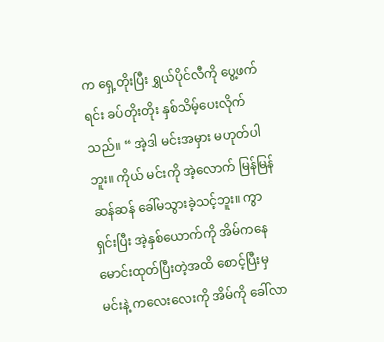က ရှေ့တိုးပြီး ရွှယ်ပိုင်လီကို ပွေ့ဖက်ရင်း ခပ်တိုးတိုး နှစ်သိမ့်ပေးလိုက်သည်။ “ အဲ့ဒါ မင်းအမှား မဟုတ်ပါဘူး။ ကိုယ် မင်းကို အဲ့လောက် မြန်မြန်ဆန်ဆန် ခေါ်မသွားခဲ့သင့်ဘူး။ ကွာရှင်းပြီး အဲ့နှစ်ယောက်ကို အိမ်ကနေ မောင်းထုတ်ပြီးတဲ့အထိ စောင့်ပြီးမှ မင်းနဲ့ ကလေးလေးကို အိမ်ကို ခေါ်လာ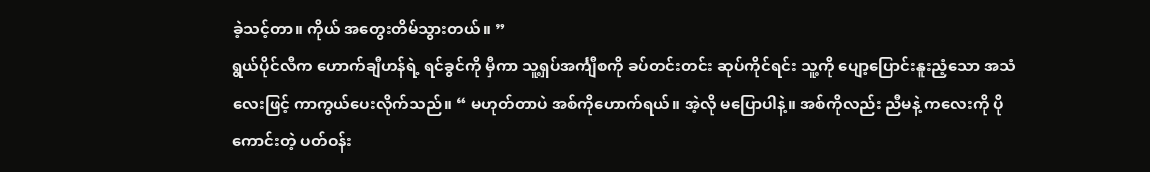ခဲ့သင့်တာ။ ကိုယ် အတွေးတိမ်သွားတယ်။ ”
ရွယ်ပိုင်လီက ဟောက်ချီဟန်ရဲ့ ရင်ခွင်ကို မှီကာ သူ့ရှပ်အင်္ကျီစကို ခပ်တင်းတင်း ဆုပ်ကိုင်ရင်း သူ့ကို ပျော့ပြောင်းနူးညံ့သော အသံလေးဖြင့် ကာကွယ်ပေးလိုက်သည်။ “ မဟုတ်တာပဲ အစ်ကိုဟောက်ရယ်။ အဲ့လို မပြောပါနဲ့။ အစ်ကိုလည်း ညီမနဲ့ ကလေးကို ပိုကောင်းတဲ့ ပတ်ဝန်း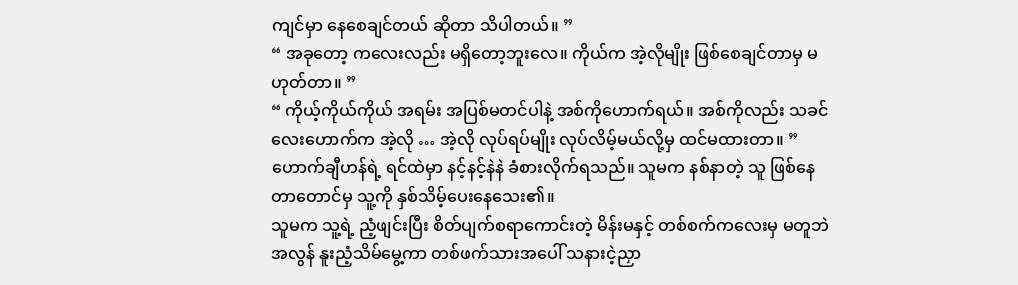ကျင်မှာ နေစေချင်တယ် ဆိုတာ သိပါတယ်။ ”
“ အခုတော့ ကလေးလည်း မရှိတော့ဘူးလေ။ ကိုယ်က အဲ့လိုမျိုး ဖြစ်စေချင်တာမှ မဟုတ်တာ။ ”
“ ကိုယ့်ကိုယ်ကိုယ် အရမ်း အပြစ်မတင်ပါနဲ့ အစ်ကိုဟောက်ရယ်။ အစ်ကိုလည်း သခင်လေးဟောက်က အဲ့လို … အဲ့လို လုပ်ရပ်မျိုး လုပ်လိမ့်မယ်လို့မှ ထင်မထားတာ။ ”
ဟောက်ချီဟန်ရဲ့ ရင်ထဲမှာ နင့်နင့်နဲနဲ ခံစားလိုက်ရသည်။ သူမက နစ်နာတဲ့ သူ ဖြစ်နေတာတောင်မှ သူ့ကို နှစ်သိမ့်ပေးနေသေး၏။
သူမက သူ့ရဲ့ ညံ့ဖျင်းပြီး စိတ်ပျက်စရာကောင်းတဲ့ မိန်းမနှင့် တစ်စက်ကလေးမှ မတူဘဲ အလွန် နူးညံ့သိမ်မွေ့ကာ တစ်ဖက်သားအပေါ် သနားငဲ့ညှာ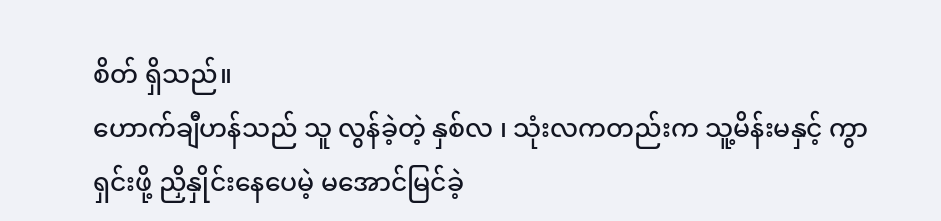စိတ် ရှိသည်။
ဟောက်ချီဟန်သည် သူ လွန်ခဲ့တဲ့ နှစ်လ ၊ သုံးလကတည်းက သူ့မိန်းမနှင့် ကွာရှင်းဖို့ ညှိနှိုင်းနေပေမဲ့ မအောင်မြင်ခဲ့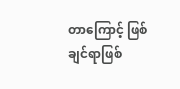တာကြောင့် ဖြစ်ချင်ရာဖြစ်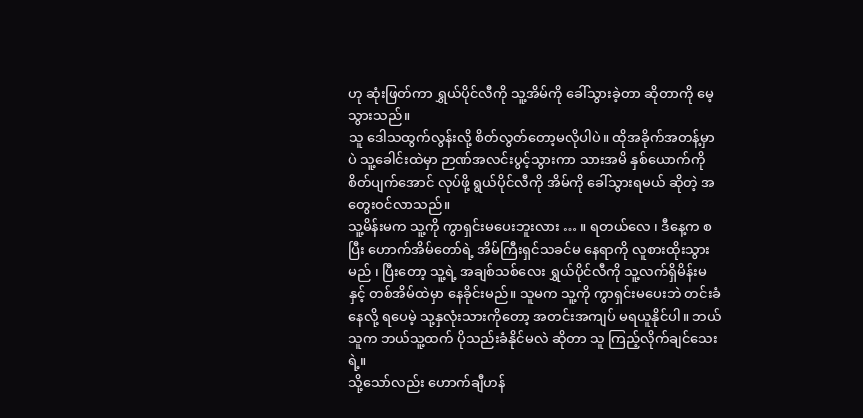ဟု ဆုံးဖြတ်ကာ ရွှယ်ပိုင်လီကို သူ့အိမ်ကို ခေါ်သွားခဲ့တာ ဆိုတာကို မေ့သွားသည်။
သူ ဒေါသထွက်လွန်းလို့ စိတ်လွတ်တော့မလိုပါပဲ။ ထိုအခိုက်အတန့်မှာပဲ သူ့ခေါင်းထဲမှာ ဉာဏ်အလင်းပွင့်သွားကာ သားအမိ နှစ်ယောက်ကို စိတ်ပျက်အောင် လုပ်ဖို့ ရွယ်ပိုင်လီကို အိမ်ကို ခေါ်သွားရမယ် ဆိုတဲ့ အတွေးဝင်လာသည်။
သူ့မိန်းမက သူ့ကို ကွာရှင်းမပေးဘူးလား … ။ ရတယ်လေ ၊ ဒီနေ့က စပြီး ဟောက်အိမ်တော်ရဲ့ အိမ်ကြီးရှင်သခင်မ နေရာကို လူစားထိုးသွားမည် ၊ ပြီးတော့ သူ့ရဲ့ အချစ်သစ်လေး ရွှယ်ပိုင်လီကို သူ့လက်ရှိမိန်းမနှင့် တစ်အိမ်ထဲမှာ နေခိုင်းမည်။ သူမက သူ့ကို ကွာရှင်းမပေးဘဲ တင်းခံနေလို့ ရပေမဲ့ သု့နှလုံးသားကိုတော့ အတင်းအကျပ် မရယူနိုင်ပါ။ ဘယ်သူက ဘယ်သူ့ထက် ပိုသည်းခံနိုင်မလဲ ဆိုတာ သူ ကြည့်လိုက်ချင်သေးရဲ့။
သို့သော်လည်း ဟောက်ချီဟန်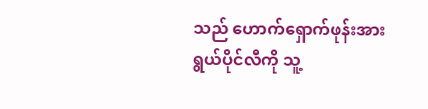သည် ဟောက်ရှောက်ဖုန်းအား ရွယ်ပိုင်လီကို သူ့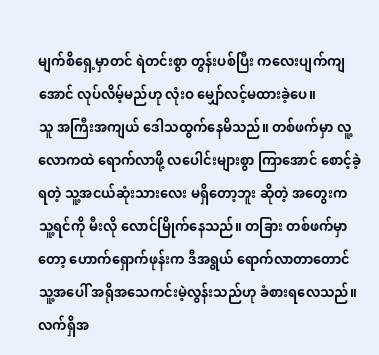မျက်စိရှေ့မှာတင် ရဲတင်းစွာ တွန်းပစ်ပြီး ကလေးပျက်ကျအောင် လုပ်လိမ့်မည်ဟု လုံးဝ မျှော်လင့်မထားခဲ့ပေ။
သူ အကြီးအကျယ် ဒေါသထွက်နေမိသည်။ တစ်ဖက်မှာ လူ့လောကထဲ ရောက်လာဖို့ လပေါင်းများစွာ ကြာအောင် စောင့်ခဲ့ရတဲ့ သူ့အငယ်ဆုံးသားလေး မရှိတော့ဘူး ဆိုတဲ့ အတွေးက သူ့ရင်ကို မီးလို လောင်မြိုက်နေသည်။ တခြား တစ်ဖက်မှာတော့ ဟောက်ရှောက်ဖုန်းက ဒီအရွယ် ရောက်လာတာတောင် သူ့အပေါ် အရိုအသေကင်းမဲ့လွန်းသည်ဟု ခံစားရလေသည်။
လက်ရှိအ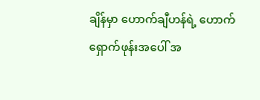ချိန်မှာ ဟောက်ချီဟန်ရဲ့ ဟောက်ရှောက်ဖုန်းအပေါ် အ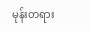မုန်းတရား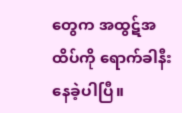တွေက အထွဋ်အထိပ်ကို ရောက်ခါနီးနေခဲ့ပါပြီ။